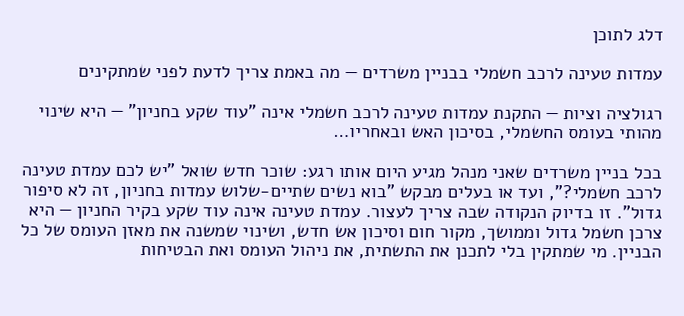דלג לתוכן

עמדות טעינה לרכב חשמלי בבניין משרדים — מה באמת צריך לדעת לפני שמתקינים

רגולציה וציות — התקנת עמדות טעינה לרכב חשמלי אינה "עוד שקע בחניון" — היא שינוי מהותי בעומס החשמלי, בסיכון האש ובאחריו…

בכל בניין משרדים שאני מנהל מגיע היום אותו רגע: שוכר חדש שואל "יש לכם עמדת טעינה לרכב חשמלי?", ועד או בעלים מבקש "בוא נשים שתיים-שלוש עמדות בחניון, זה לא סיפור גדול". זו בדיוק הנקודה שבה צריך לעצור. עמדת טעינה אינה עוד שקע בקיר החניון — היא צרכן חשמל גדול וממושך, מקור חום וסיכון אש חדש, ושינוי שמשנה את מאזן העומס של כל הבניין. מי שמתקין בלי לתכנן את התשתית, את ניהול העומס ואת הבטיחות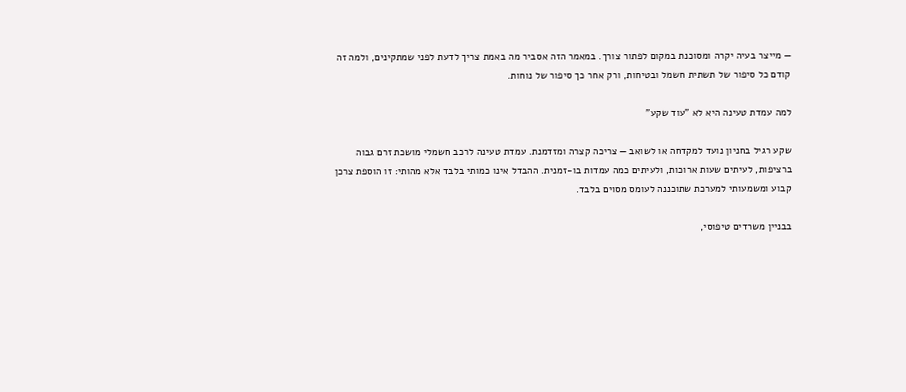— מייצר בעיה יקרה ומסוכנת במקום לפתור צורך. במאמר הזה אסביר מה באמת צריך לדעת לפני שמתקינים, ולמה זה קודם כל סיפור של תשתית חשמל ובטיחות, ורק אחר כך סיפור של נוחות.

למה עמדת טעינה היא לא "עוד שקע"

שקע רגיל בחניון נועד למקדחה או לשואב — צריכה קצרה ומזדמנת. עמדת טעינה לרכב חשמלי מושכת זרם גבוה ברציפות, לעיתים שעות ארוכות, ולעיתים כמה עמדות בו-זמנית. ההבדל אינו כמותי בלבד אלא מהותי: זו הוספת צרכן קבוע ומשמעותי למערכת שתוכננה לעומס מסוים בלבד.

בבניין משרדים טיפוסי,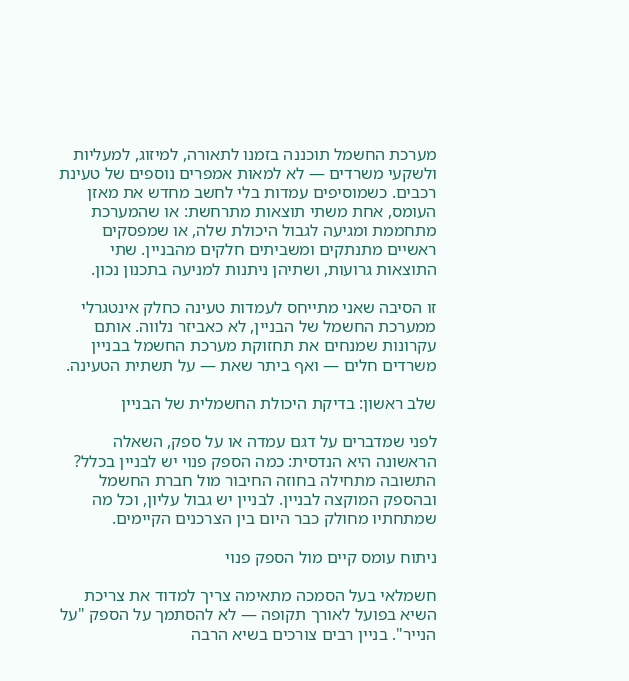מערכת החשמל תוכננה בזמנו לתאורה, למיזוג, למעליות ולשקעי משרדים — לא למאות אמפרים נוספים של טעינת רכבים. כשמוסיפים עמדות בלי לחשב מחדש את מאזן העומס, אחת משתי תוצאות מתרחשת: או שהמערכת מתחממת ומגיעה לגבול היכולת שלה, או שמפסקים ראשיים מתנתקים ומשביתים חלקים מהבניין. שתי התוצאות גרועות, ושתיהן ניתנות למניעה בתכנון נכון.

זו הסיבה שאני מתייחס לעמדות טעינה כחלק אינטגרלי ממערכת החשמל של הבניין, לא כאביזר נלווה. אותם עקרונות שמנחים את תחזוקת מערכת החשמל בבניין משרדים חלים — ואף ביתר שאת — על תשתית הטעינה.

שלב ראשון: בדיקת היכולת החשמלית של הבניין

לפני שמדברים על דגם עמדה או על ספק, השאלה הראשונה היא הנדסית: כמה הספק פנוי יש לבניין בכלל? התשובה מתחילה בחוזה החיבור מול חברת החשמל ובהספק המוקצה לבניין. לבניין יש גבול עליון, וכל מה שמתחתיו מחולק כבר היום בין הצרכנים הקיימים.

ניתוח עומס קיים מול הספק פנוי

חשמלאי בעל הסמכה מתאימה צריך למדוד את צריכת השיא בפועל לאורך תקופה — לא להסתמך על הספק "על הנייר". בניין רבים צורכים בשיא הרבה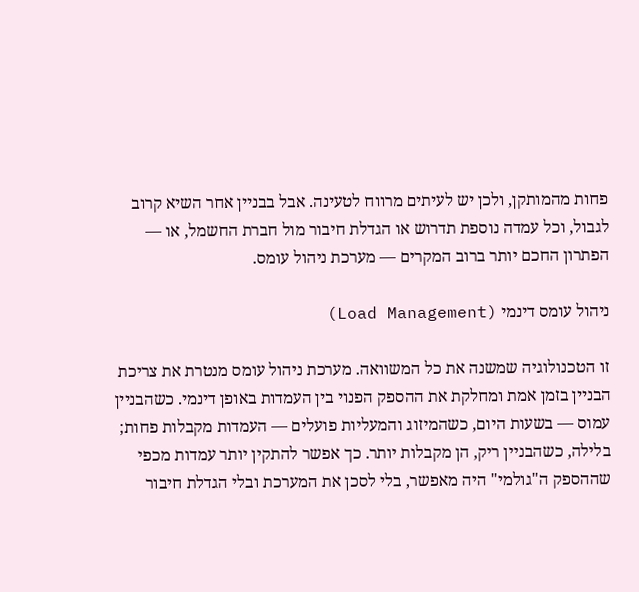פחות מהמותקן, ולכן יש לעיתים מרווח לטעינה. אבל בבניין אחר השיא קרוב לגבול, וכל עמדה נוספת תדרוש או הגדלת חיבור מול חברת החשמל, או — הפתרון החכם יותר ברוב המקרים — מערכת ניהול עומס.

ניהול עומס דינמי (Load Management)

זו הטכנולוגיה שמשנה את כל המשוואה. מערכת ניהול עומס מנטרת את צריכת הבניין בזמן אמת ומחלקת את ההספק הפנוי בין העמדות באופן דינמי. כשהבניין עמוס — בשעות היום, כשהמיזוג והמעליות פועלים — העמדות מקבלות פחות; בלילה, כשהבניין ריק, הן מקבלות יותר. כך אפשר להתקין יותר עמדות מכפי שההספק ה"גולמי" היה מאפשר, בלי לסכן את המערכת ובלי הגדלת חיבור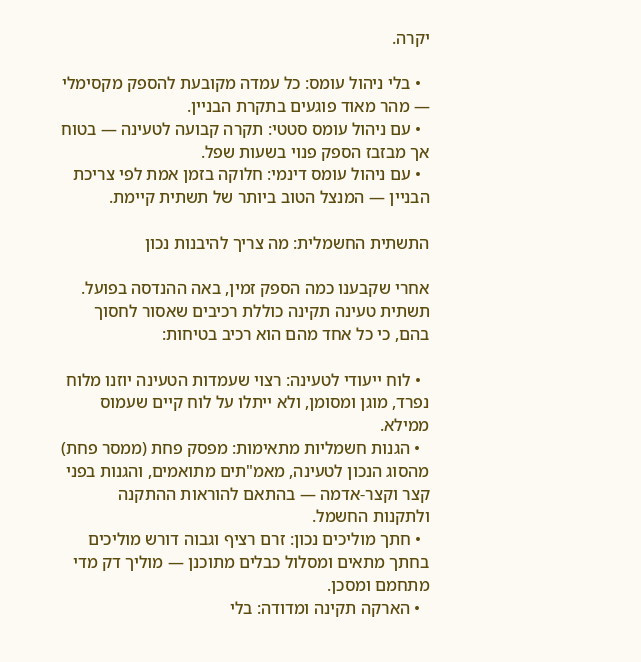יקרה.

  • בלי ניהול עומס: כל עמדה מקובעת להספק מקסימלי — מהר מאוד פוגעים בתקרת הבניין.
  • עם ניהול עומס סטטי: תקרה קבועה לטעינה — בטוח אך מבזבז הספק פנוי בשעות שפל.
  • עם ניהול עומס דינמי: חלוקה בזמן אמת לפי צריכת הבניין — המנצל הטוב ביותר של תשתית קיימת.

התשתית החשמלית: מה צריך להיבנות נכון

אחרי שקבענו כמה הספק זמין, באה ההנדסה בפועל. תשתית טעינה תקינה כוללת רכיבים שאסור לחסוך בהם, כי כל אחד מהם הוא רכיב בטיחות:

  • לוח ייעודי לטעינה: רצוי שעמדות הטעינה יוזנו מלוח נפרד, מוגן ומסומן, ולא ייתלו על לוח קיים שעמוס ממילא.
  • הגנות חשמליות מתאימות: מפסק פחת (ממסר פחת) מהסוג הנכון לטעינה, מאמ"תים מתואמים, והגנות בפני קצר וקצר-אדמה — בהתאם להוראות ההתקנה ולתקנות החשמל.
  • חתך מוליכים נכון: זרם רציף וגבוה דורש מוליכים בחתך מתאים ומסלול כבלים מתוכנן — מוליך דק מדי מתחמם ומסכן.
  • הארקה תקינה ומדודה: בלי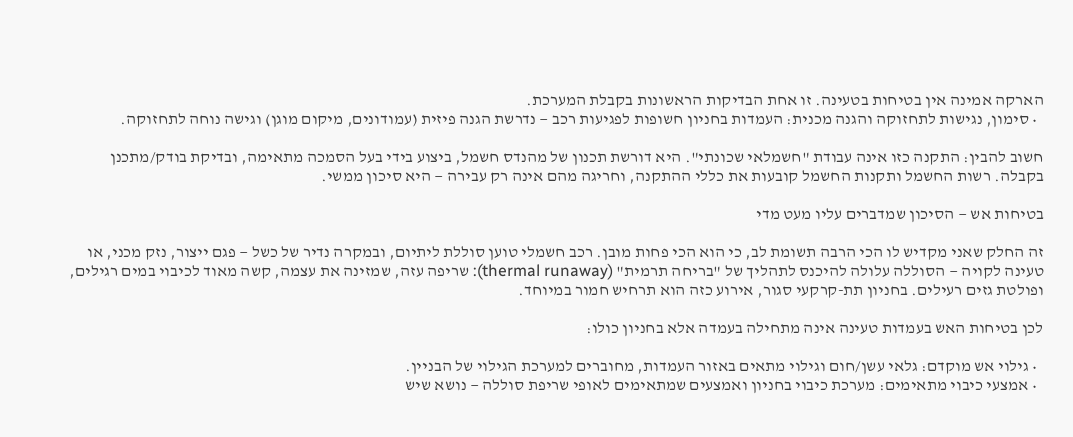הארקה אמינה אין בטיחות בטעינה. זו אחת הבדיקות הראשונות בקבלת המערכת.
  • סימון, נגישות לתחזוקה והגנה מכנית: העמדות בחניון חשופות לפגיעות רכב — נדרשת הגנה פיזית (עמודונים, מיקום מוגן) וגישה נוחה לתחזוקה.

חשוב להבין: התקנה כזו אינה עבודת "חשמלאי שכונתי". היא דורשת תכנון של מהנדס חשמל, ביצוע בידי בעל הסמכה מתאימה, ובדיקת בודק/מתכנן בקבלה. רשות החשמל ותקנות החשמל קובעות את כללי ההתקנה, וחריגה מהם אינה רק עבירה — היא סיכון ממשי.

בטיחות אש — הסיכון שמדברים עליו מעט מדי

זה החלק שאני מקדיש לו הכי הרבה תשומת לב, כי הוא הכי פחות מובן. רכב חשמלי טוען סוללת ליתיום, ובמקרה נדיר של כשל — פגם ייצור, נזק מכני, או טעינה לקויה — הסוללה עלולה להיכנס לתהליך של "בריחה תרמית" (thermal runaway): שריפה עזה, שמזינה את עצמה, קשה מאוד לכיבוי במים רגילים, ופולטת גזים רעילים. בחניון תת-קרקעי סגור, אירוע כזה הוא תרחיש חמור במיוחד.

לכן בטיחות האש בעמדות טעינה אינה מתחילה בעמדה אלא בחניון כולו:

  • גילוי אש מוקדם: גלאי עשן/חום וגילוי מתאים באזור העמדות, מחוברים למערכת הגילוי של הבניין.
  • אמצעי כיבוי מתאימים: מערכת כיבוי בחניון ואמצעים שמתאימים לאופי שריפת סוללה — נושא שיש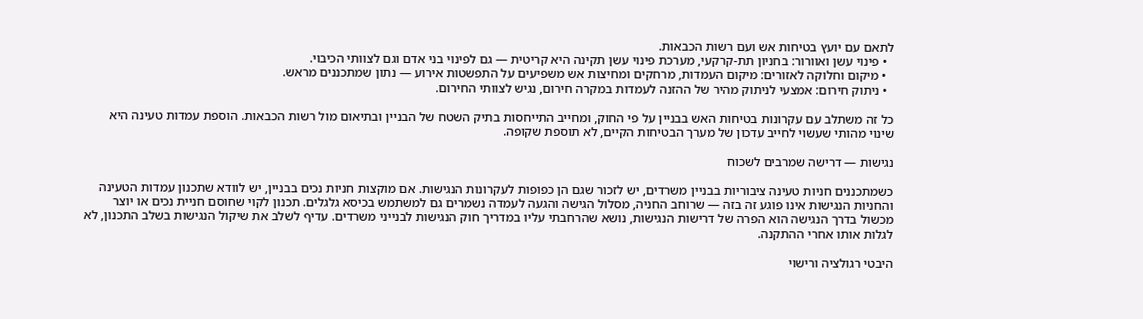לתאם עם יועץ בטיחות אש ועם רשות הכבאות.
  • פינוי עשן ואוורור: בחניון תת-קרקעי, מערכת פינוי עשן תקינה היא קריטית — גם לפינוי בני אדם וגם לצוותי הכיבוי.
  • מיקום וחלוקה לאזורים: מיקום העמדות, מרחקים ומחיצות אש משפיעים על התפשטות אירוע — נתון שמתכננים מראש.
  • ניתוק חירום: אמצעי לניתוק מהיר של ההזנה לעמדות במקרה חירום, נגיש לצוותי החירום.

כל זה משתלב עם עקרונות בטיחות האש בבניין על פי החוק, ומחייב התייחסות בתיק השטח של הבניין ובתיאום מול רשות הכבאות. הוספת עמדות טעינה היא שינוי מהותי שעשוי לחייב עדכון של מערך הבטיחות הקיים, לא תוספת שקופה.

נגישות — דרישה שמרבים לשכוח

כשמתכננים חניות טעינה ציבוריות בבניין משרדים, יש לזכור שגם הן כפופות לעקרונות הנגישות. אם מוקצות חניות נכים בבניין, יש לוודא שתכנון עמדות הטעינה והחניות הנגישות אינו פוגע זה בזה — שרוחב החניה, מסלול הגישה והגעה לעמדה נשמרים גם למשתמש בכיסא גלגלים. תכנון לקוי שחוסם חניית נכים או יוצר מכשול בדרך הנגישה הוא הפרה של דרישות הנגישות, נושא שהרחבתי עליו במדריך חוק הנגישות לבנייני משרדים. עדיף לשלב את שיקול הנגישות בשלב התכנון, לא לגלות אותו אחרי ההתקנה.

היבטי רגולציה ורישוי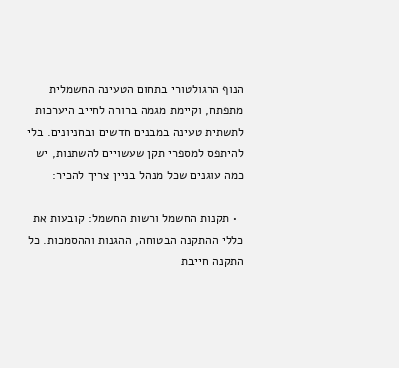הנוף הרגולטורי בתחום הטעינה החשמלית מתפתח, וקיימת מגמה ברורה לחייב היערכות לתשתית טעינה במבנים חדשים ובחניונים. בלי להיתפס למספרי תקן שעשויים להשתנות, יש כמה עוגנים שכל מנהל בניין צריך להכיר:

  • תקנות החשמל ורשות החשמל: קובעות את כללי ההתקנה הבטוחה, ההגנות וההסמכות. כל התקנה חייבת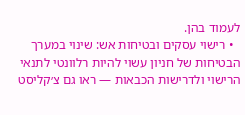לעמוד בהן.
  • רישוי עסקים ובטיחות אש: שינוי במערך הבטיחות של חניון עשוי להיות רלוונטי לתנאי הרישוי ולדרישות הכבאות — ראו גם צ׳קליסט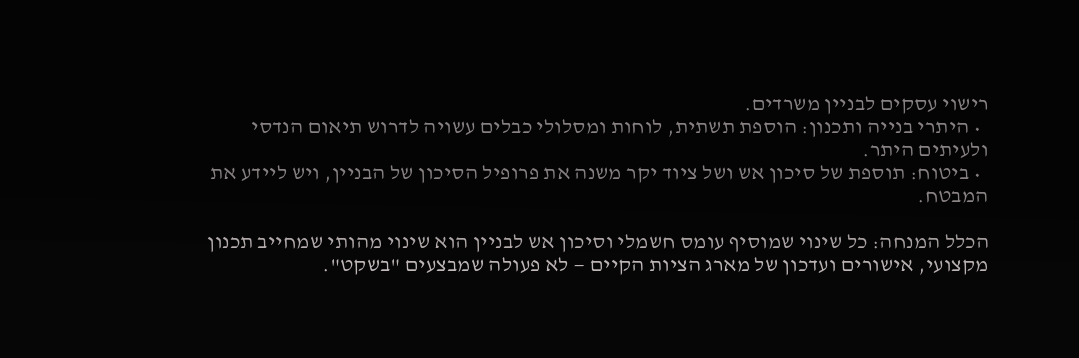רישוי עסקים לבניין משרדים.
  • היתרי בנייה ותכנון: הוספת תשתית, לוחות ומסלולי כבלים עשויה לדרוש תיאום הנדסי ולעיתים היתר.
  • ביטוח: תוספת של סיכון אש ושל ציוד יקר משנה את פרופיל הסיכון של הבניין, ויש ליידע את המבטח.

הכלל המנחה: כל שינוי שמוסיף עומס חשמלי וסיכון אש לבניין הוא שינוי מהותי שמחייב תכנון מקצועי, אישורים ועדכון של מארג הציות הקיים — לא פעולה שמבצעים "בשקט".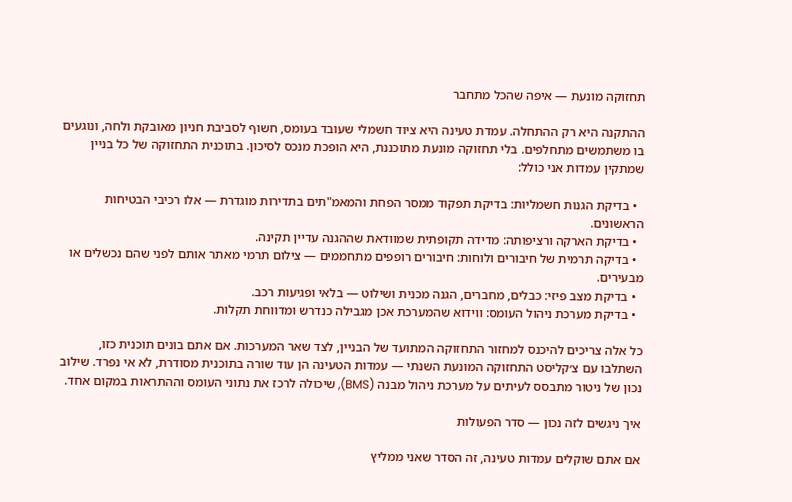תחזוקה מונעת — איפה שהכל מתחבר

ההתקנה היא רק ההתחלה. עמדת טעינה היא ציוד חשמלי שעובד בעומס, חשוף לסביבת חניון מאובקת ולחה, ונוגעים בו משתמשים מתחלפים. בלי תחזוקה מונעת מתוכננת, היא הופכת מנכס לסיכון. בתוכנית התחזוקה של כל בניין שמתקין עמדות אני כולל:

  • בדיקת הגנות חשמליות: בדיקת תפקוד ממסר הפחת והמאמ"תים בתדירות מוגדרת — אלו רכיבי הבטיחות הראשונים.
  • בדיקת הארקה ורציפותה: מדידה תקופתית שמוודאת שההגנה עדיין תקינה.
  • בדיקה תרמית של חיבורים ולוחות: חיבורים רופפים מתחממים — צילום תרמי מאתר אותם לפני שהם נכשלים או מבעירים.
  • בדיקת מצב פיזי: כבלים, מחברים, הגנה מכנית ושילוט — בלאי ופגיעות רכב.
  • בדיקת מערכת ניהול העומס: ווידוא שהמערכת אכן מגבילה כנדרש ומדווחת תקלות.

כל אלה צריכים להיכנס למחזור התחזוקה המתועד של הבניין, לצד שאר המערכות. אם אתם בונים תוכנית כזו, השתלבו עם צ׳קליסט התחזוקה המונעת השנתי — עמדות הטעינה הן עוד שורה בתוכנית מסודרת, לא אי נפרד. שילוב נכון של ניטור מתבסס לעיתים על מערכת ניהול מבנה (BMS), שיכולה לרכז את נתוני העומס וההתראות במקום אחד.

איך ניגשים לזה נכון — סדר הפעולות

אם אתם שוקלים עמדות טעינה, זה הסדר שאני ממליץ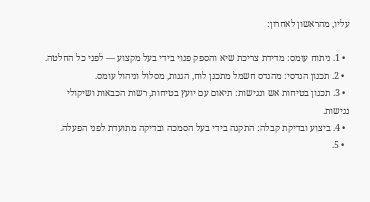עליו, מהראשון לאחרון:

  • 1. ניתוח עומס: מדידת צריכת שיא והספק פנוי בידי בעל מקצוע — לפני כל החלטה.
  • 2. תכנון הנדסי: מהנדס חשמל מתכנן לוח, הגנות, מסלול וניהול עומס.
  • 3. תכנון בטיחות אש ונגישות: תיאום עם יועץ בטיחות, רשות הכבאות ושיקולי נגישות.
  • 4. ביצוע ובדיקת קבלה: התקנה בידי בעל הסמכה ובדיקה מתועדת לפני הפעלה.
  • 5.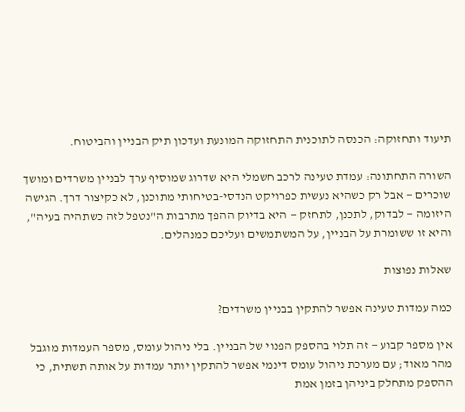תיעוד ותחזוקה: הכנסה לתוכנית התחזוקה המונעת ועדכון תיק הבניין והביטוח.

השורה התחתונה: עמדת טעינה לרכב חשמלי היא שדרוג שמוסיף ערך לבניין משרדים ומושך שוכרים — אבל רק כשהיא נעשית כפרויקט הנדסי-בטיחותי מתוכנן, לא כקיצור דרך. הגישה היזומה — לבדוק, לתכנן, לתחזק — היא בדיוק ההפך מתרבות ה"נטפל לזה כשתהיה בעיה", והיא זו ששומרת על הבניין, על המשתמשים ועליכם כמנהלים.

שאלות נפוצות

כמה עמדות טעינה אפשר להתקין בבניין משרדים?

אין מספר קבוע — זה תלוי בהספק הפנוי של הבניין. בלי ניהול עומס, מספר העמדות מוגבל מהר מאוד; עם מערכת ניהול עומס דינמי אפשר להתקין יותר עמדות על אותה תשתית, כי ההספק מתחלק ביניהן בזמן אמת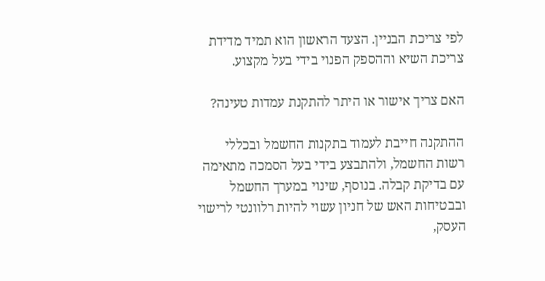לפי צריכת הבניין. הצעד הראשון הוא תמיד מדידת צריכת השיא וההספק הפנוי בידי בעל מקצוע.

האם צריך אישור או היתר להתקנת עמדות טעינה?

ההתקנה חייבת לעמוד בתקנות החשמל ובכללי רשות החשמל, ולהתבצע בידי בעל הסמכה מתאימה עם בדיקת קבלה. בנוסף, שינוי במערך החשמל ובבטיחות האש של חניון עשוי להיות רלוונטי לרישוי העסק,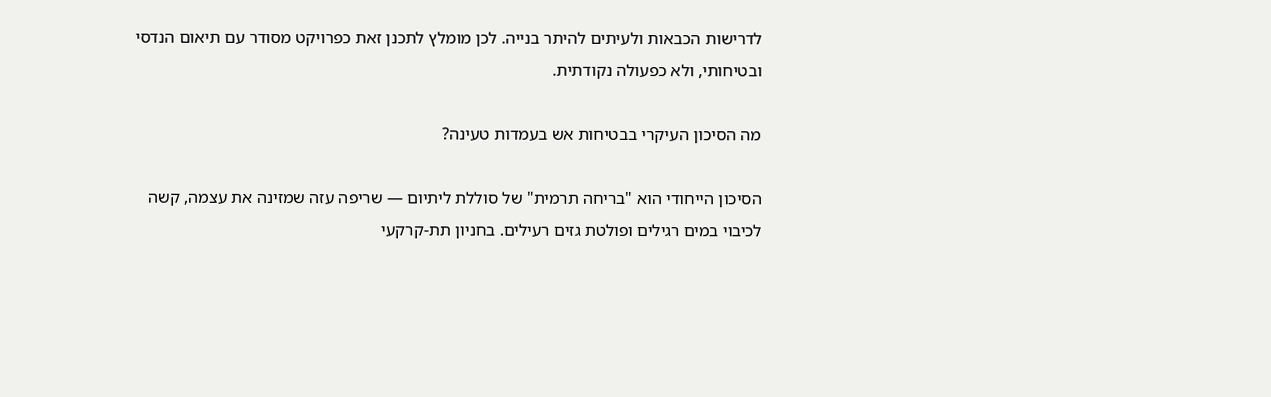לדרישות הכבאות ולעיתים להיתר בנייה. לכן מומלץ לתכנן זאת כפרויקט מסודר עם תיאום הנדסי ובטיחותי, ולא כפעולה נקודתית.

מה הסיכון העיקרי בבטיחות אש בעמדות טעינה?

הסיכון הייחודי הוא "בריחה תרמית" של סוללת ליתיום — שריפה עזה שמזינה את עצמה, קשה לכיבוי במים רגילים ופולטת גזים רעילים. בחניון תת-קרקעי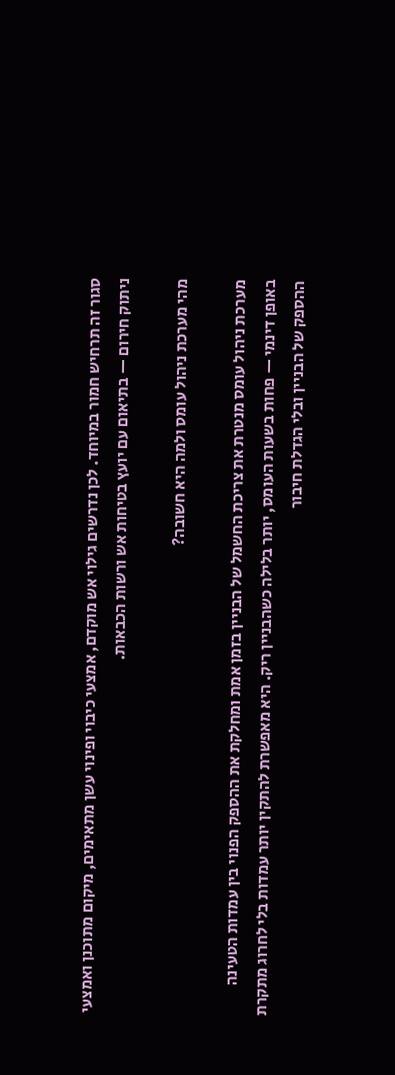סגור זה תרחיש חמור במיוחד. לכן נדרשים גילוי אש מוקדם, אמצעי כיבוי ופינוי עשן מתאימים, מיקום מתוכנן ואמצעי ניתוק חירום — בתיאום עם יועץ בטיחות אש ורשות הכבאות.

מהי מערכת ניהול עומס ולמה היא חשובה?

מערכת ניהול עומס מנטרת את צריכת החשמל של הבניין בזמן אמת ומחלקת את ההספק הפנוי בין עמדות הטעינה באופן דינמי — פחות בשעות העומס, יותר בלילה כשהבניין ריק. היא מאפשרת להתקין יותר עמדות בלי לחרוג מתקרת ההספק של הבניין ובלי הגדלת חיבור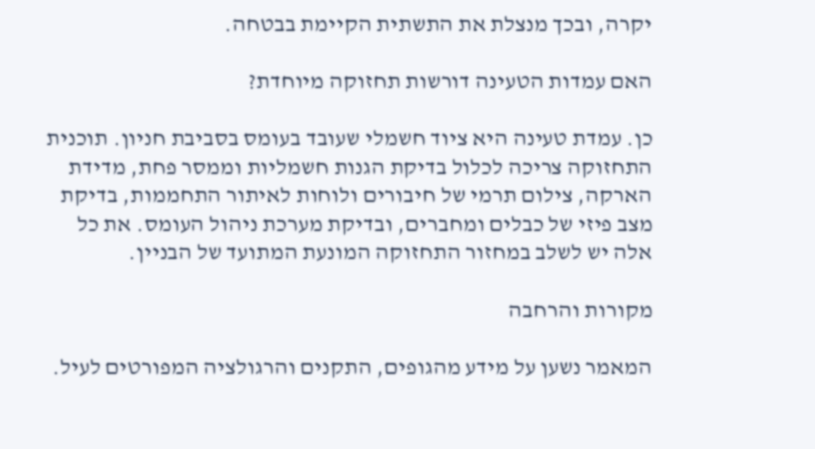יקרה, ובכך מנצלת את התשתית הקיימת בבטחה.

האם עמדות הטעינה דורשות תחזוקה מיוחדת?

כן. עמדת טעינה היא ציוד חשמלי שעובד בעומס בסביבת חניון. תוכנית התחזוקה צריכה לכלול בדיקת הגנות חשמליות וממסר פחת, מדידת הארקה, צילום תרמי של חיבורים ולוחות לאיתור התחממות, בדיקת מצב פיזי של כבלים ומחברים, ובדיקת מערכת ניהול העומס. את כל אלה יש לשלב במחזור התחזוקה המונעת המתועד של הבניין.

מקורות והרחבה

המאמר נשען על מידע מהגופים, התקנים והרגולציה המפורטים לעיל.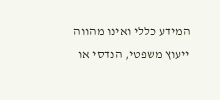המידע כללי ואינו מהווה ייעוץ משפטי, הנדסי או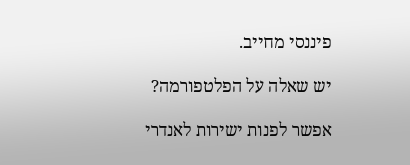פיננסי מחייב.

יש שאלה על הפלטפורמה?

אפשר לפנות ישירות לאנדרי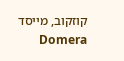קוזקוב, מייסד Domera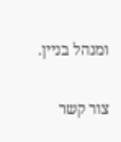ומנהל בניין.

צור קשר